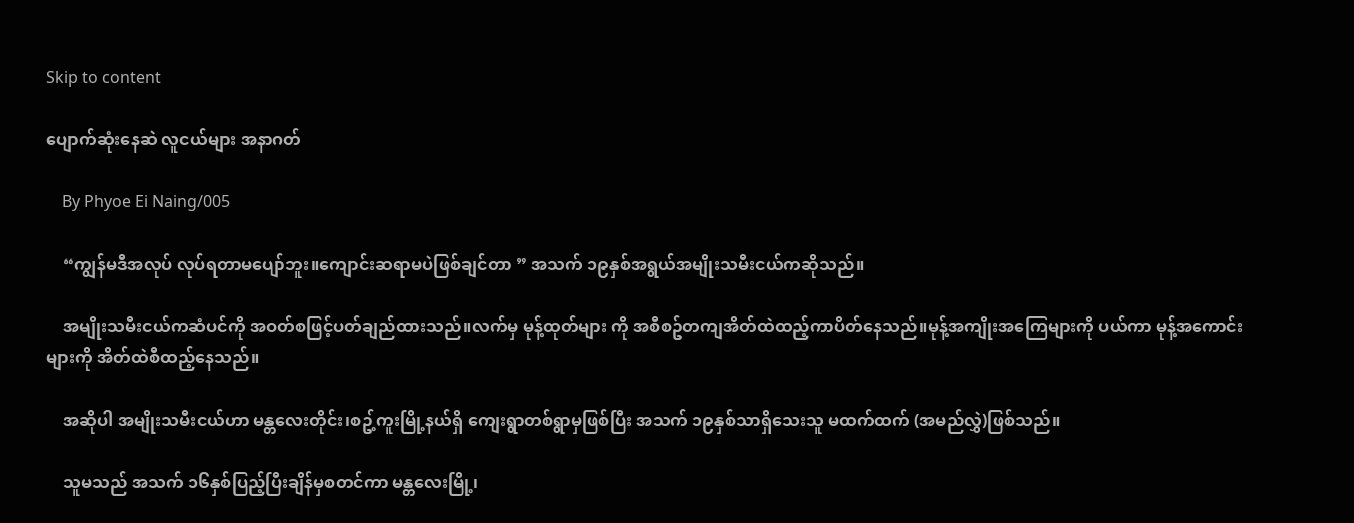Skip to content

ပျောက်ဆုံးနေဆဲ လူငယ်များ အနာဂတ်

    By Phyoe Ei Naing/005

    “ကျွန်မဒီအလုပ် လုပ်ရတာမပျော်ဘူး။ကျောင်းဆရာမပဲဖြစ်ချင်တာ ” အသက် ၁၉နှစ်အရွယ်အမျိုးသမီးငယ်ကဆိုသည်။

    အမျိုးသမီးငယ်ကဆံပင်ကို အဝတ်စဖြင့်ပတ်ချည်ထားသည်။လက်မှ မုန့်ထုတ်များ ကို အစီစဥ်တကျအိတ်ထဲထည့်ကာပိတ်နေသည်။မုန့်အကျိုးအကြေများကို ပယ်ကာ မုန့်အကောင်းများကို အိတ်ထဲစီထည့်နေသည်။

    အဆိုပါ အမျိုးသမီးငယ်ဟာ မန္တလေးတိုင်း၊စဥ့်ကူးမြို့နယ်ရှိ ကျေးရွာတစ်ရွာမှဖြစ်ပြီး အသက် ၁၉နှစ်သာရှိသေးသူ မထက်ထက် (အမည်လွှဲ)ဖြစ်သည်။

    သူမသည် အသက် ၁၆နှစ်ပြည့်ပြီးချိန်မှစတင်ကာ မန္တလေးမြို့၊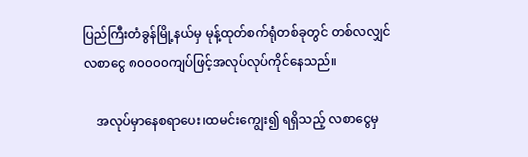ပြည်ကြီးတံခွန်မြို့နယ်မှ မုန့်ထုတ်စက်ရုံတစ်ခုတွင် တစ်လလျှင်လစာငွေ ၈၀၀၀၀ကျပ်ဖြင့်အလုပ်လုပ်ကိုင်နေသည်။

    အလုပ်မှာနေစရာပေး၊ထမင်းကျွေး၍ ရရှိသည့် လစာငွေမှ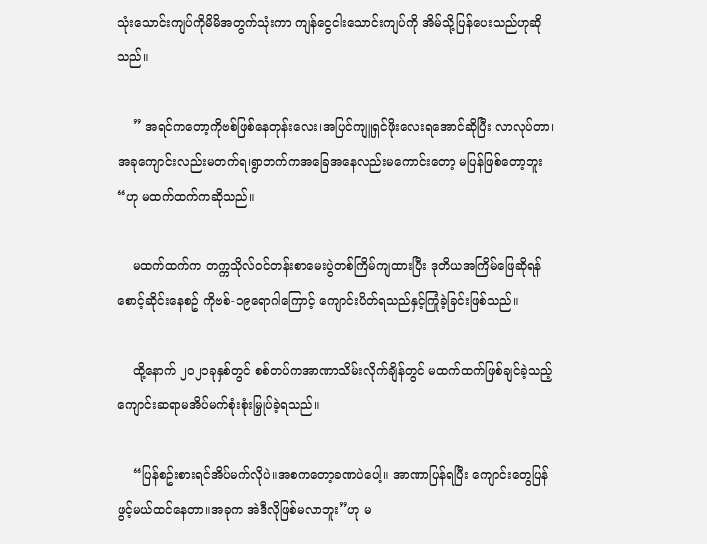သုံးသောင်းကျပ်ကိုမိမိအတွက်သုံးကာ ကျန်ငွေငါးသောင်းကျပ်ကို အိမ်သို့ပြန်ပေးသည်ဟုဆိုသည်။

    ” အရင်ကတော့ကိုဗစ်ဖြစ်နေတုန်းလေး၊အပြင်ကျူရှင်ဖိုးလေးရအောင်ဆိုပြီး လာလုပ်တာ၊အခုကျောင်းလည်းမတက်ရ၊ရွာဘက်ကအခြေအနေလည်းမကောင်းတော့ မပြန်ဖြစ်တော့ဘူး “ဟု မထက်ထက်ကဆိုသည်။

    မထက်ထက်က တက္ကသိုလ်ဝင်တန်းစာမေးပွဲတစ်ကြိမ်ကျထားပြီး ဒုတိယအကြိမ်ဖြေဆိုရန်စောင့်ဆိုင်းနေစဥ် ကိုဗစ်-၁၉ရောဂါကြောင့် ကျောင်းပိတ်ရသည်နှင့်ကြုံခဲ့ခြင်းဖြစ်သည်။

    ထို့နောက် ၂၀၂၁ခုနှစ်တွင် စစ်တပ်ကအာဏာသိမ်းလိုက်ချိန်တွင် မထက်ထက်ဖြစ်ချင်ခဲ့သည့် ကျောင်းဆရာမအိပ်မက်စုံးစုံးမြှုပ်ခဲ့ရသည်။

    “ပြန်စဥ်းစားရင်အိပ်မက်လိုပဲ။အစကတော့ခဏပဲပေါ့။ အာဏာပြန်ရပြီး ကျောင်းတွေပြန်ဖွင့်မယ်ထင်နေတာ။အခုက အဲဒီလိုဖြစ်မလာဘူး”ဟု မ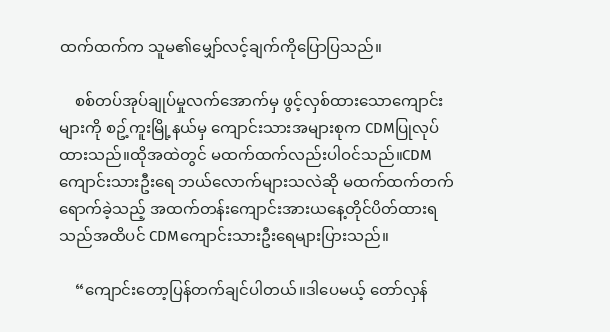ထက်ထက်က သူမ၏မျှော်လင့်ချက်ကိုပြောပြသည်။

    စစ်တပ်အုပ်ချုပ်မှုလက်အောက်မှ ဖွင့်လှစ်ထားသောကျောင်းများကို စဥ့်ကူးမြို့နယ်မှ ကျောင်းသားအများစုက CDMပြုလုပ်ထားသည်။ထိုအထဲတွင် မထက်ထက်လည်းပါဝင်သည်။CDMကျောင်းသားဦးရေ ဘယ်လောက်များသလဲဆို မထက်ထက်တက်ရောက်ခဲ့သည့် အထက်တန်းကျောင်းအားယနေ့တိုင်ပိတ်ထားရသည်အထိပင် CDMကျောင်းသားဦးရေများပြားသည်။

    “ကျောင်းတော့ပြန်တက်ချင်ပါတယ်။ဒါပေမယ့် တော်လှန်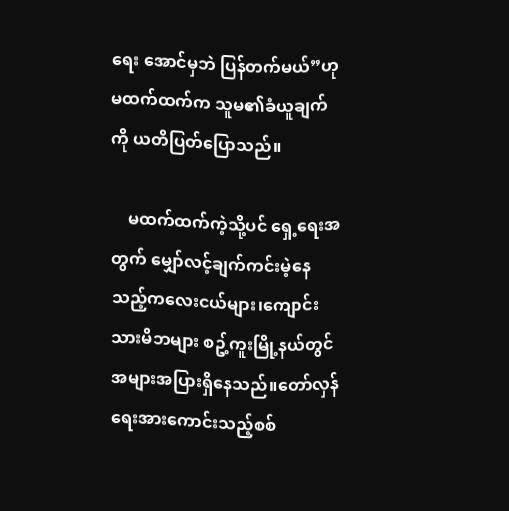ရေး အောင်မှဘဲ ပြန်တက်မယ်”ဟု မထက်ထက်က သူမ၏ခံယူချက်ကို ယတိပြတ်ပြောသည်။

    မထက်ထက်ကဲ့သို့ပင် ရှေ့ရေးအတွက် မျှော်လင့်ချက်ကင်းမဲ့နေသည့်ကလေးငယ်များ၊ကျောင်းသားမိဘများ စဥ့်ကူးမြို့နယ်တွင်အများအပြားရှိနေသည်။တော်လှန်ရေးအားကောင်းသည့်စစ်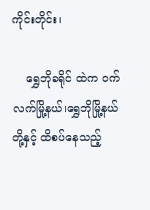ကိုင်းတိုင်း၊‌

    ရွှေဘိုခရိုင် ထဲက ဝက်လက်မြို့နယ်၊ရွှေဘိုမြို့နယ်တို့နှင့် ထိစပ်နေသည့်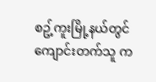စဥ့်ကူးမြို့နယ်တွင် ကျောင်းတက်သူ က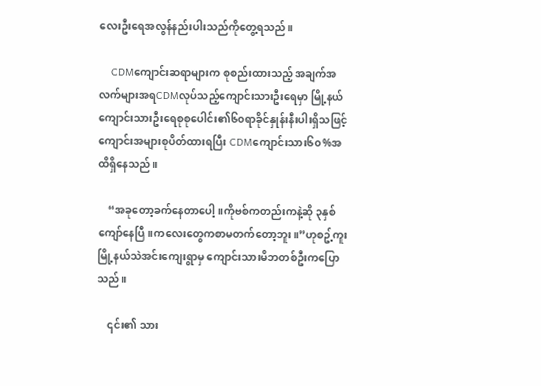လေးဦးရေအလွန်နည်းပါးသည်ကိုတွေ့ရသည်။

    CDMကျောင်းဆရာများက စုစည်းထားသည့် အချက်အလက်များအရCDMလုပ်သည့်ကျောင်းသားဦးရေမှာ မြို့နယ်ကျောင်းသားဦးရေစုစုပေါင်း၏၆၀ရာခိုင်နှုန်းနီးပါးရှိသဖြင့်ကျောင်းအများစုပိတ်ထားရပြီး CDMကျောင်းသား၆၀%အထိရှိနေသည်။

    “အခုတော့ခက်နေတာပေါ့။ကိုဗစ်ကတည်းကနဲ့ဆို ၃နှစ်ကျော်နေပြီ။ကလေးတွေကစာမတက်တော့ဘူး။”ဟုစဥ့်ကူးမြို့နယ်သဲအင်းကျေးရွာမှ ကျောင်းသားမိဘတစ်ဦးကပြောသည်။

    ၎င်း၏ သား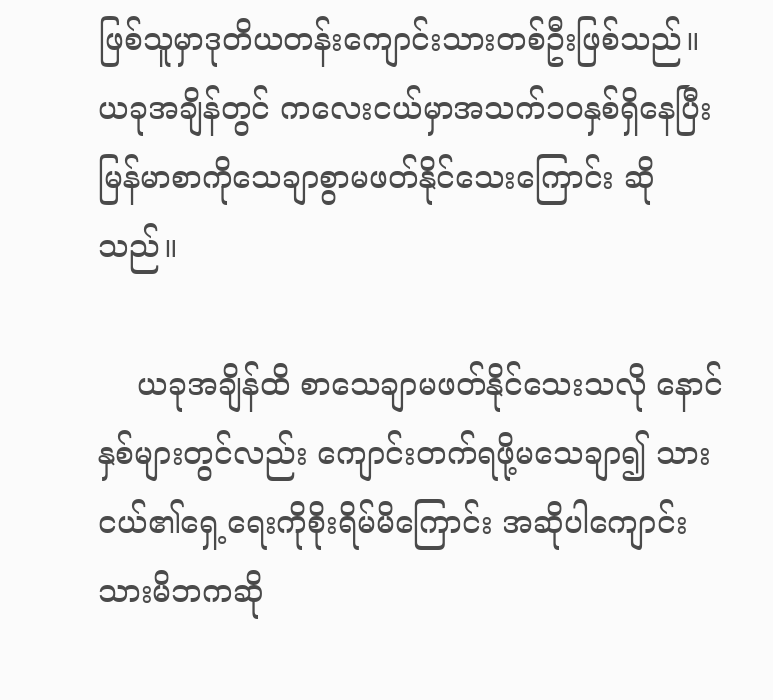ဖြစ်သူမှာဒုတိယတန်းကျောင်းသားတစ်ဦးဖြစ်သည်။ယခုအချိန်တွင် ကလေးငယ်မှာအသက်၁၀နှစ်ရှိနေပြီး မြန်မာစာကိုသေချာစွာမဖတ်နိုင်သေးကြောင်း ဆိုသည်။

    ယခုအချိန်ထိ စာသေချာမဖတ်နိုင်သေးသလို နောင်နှစ်များတွင်လည်း ကျောင်းတက်ရဖို့မသေချာ၍ သားငယ်၏ရှေ့ရေးကိုစိုးရိမ်မိကြောင်း အဆိုပါကျောင်းသားမိဘကဆို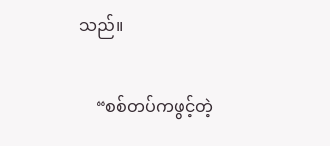သည်။

    “စစ်တပ်ကဖွင့်တဲ့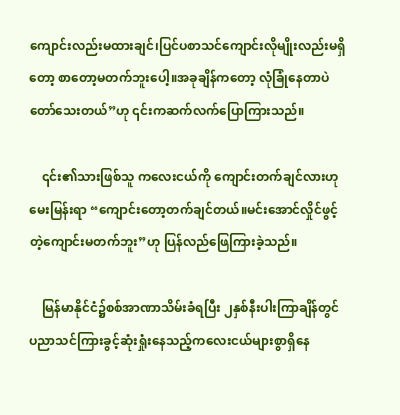ကျောင်းလည်းမထားချင်၊ပြင်ပစာသင်ကျောင်းလိုမျိုးလည်းမရှိတော့ စာတော့မတက်ဘူးပေါ့။အခုချိန်ကတော့ လုံခြုံနေတာပဲတော်သေးတယ်”ဟု ၎င်းကဆက်လက်ပြောကြားသည်။

    ၎င်း၏သားဖြစ်သူ ကလေးငယ်ကို ကျောင်းတက်ချင်လားဟုမေးမြန်းရာ “ကျောင်းတော့တက်ချင်တယ်။မင်းအောင်လှိုင်ဖွင့်တဲ့ကျောင်းမတက်ဘူး”ဟု ပြန်လည်ဖြေကြားခဲ့သည်။

    မြန်မာနိုင်ငံ၌စစ်အာဏာသိမ်းခံရပြီး ၂နှစ်နီးပါးကြာချိန်တွင် ပညာသင်ကြားခွင့်ဆုံးရှုံးနေသည့်ကလေးငယ်များစွာရှိနေ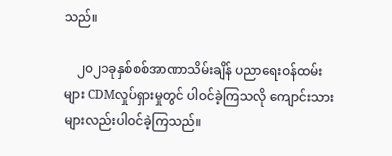သည်။

    ၂၀၂၁ခုနှစ်စစ်အာဏာသိမ်းချိန် ပညာရေးဝန်ထမ်းများ CDMလှုပ်ရှားမှုတွင် ပါဝင်ခဲ့ကြသလို ကျောင်းသားများလည်းပါဝင်ခဲ့ကြသည်။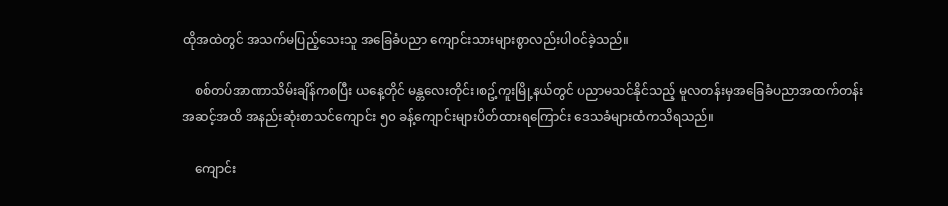ထိုအထဲတွင် အသက်မပြည့်သေးသူ အခြေခံပညာ ကျောင်းသားများစွာလည်းပါဝင်ခဲ့သည်။

    စစ်တပ်အာဏာသိမ်းချိန်ကစပြီး ယနေ့တိုင် မန္တလေးတိုင်း၊စဥ့်ကူးမြို့နယ်တွင် ပညာမသင်နိုင်သည့် မူလတန်းမှအခြေခံပညာအထက်တန်းအဆင့်အထိ အနည်းဆုံးစာသင်ကျောင်း ၅၀ ခန့်ကျောင်းများပိတ်ထားရကြောင်း ဒေသခံများထံကသိရသည်။

    ကျောင်း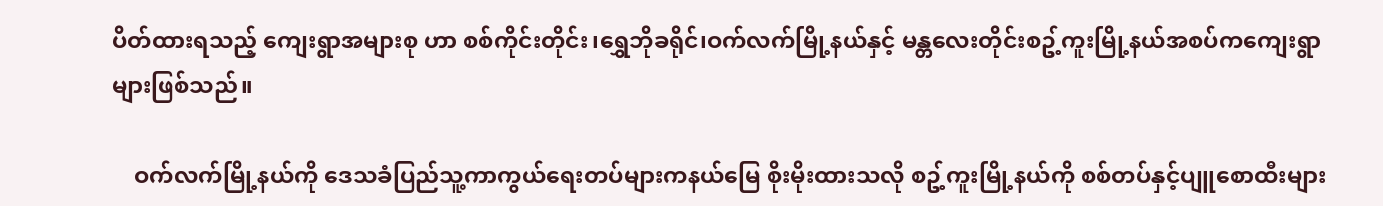ပိတ်ထားရသည့် ကျေးရွာအများစု ဟာ စစ်ကိုင်းတိုင်း၊ရွှေဘိုခရိုင်၊ဝက်လက်မြို့နယ်နှင့် မန္တလေးတိုင်းစဥ့်ကူးမြို့နယ်အစပ်ကကျေးရွာများဖြစ်သည်။

    ဝက်လက်မြို့နယ်ကို ဒေသခံပြည်သူ့ကာကွယ်ရေးတပ်များကနယ်မြေ စိုးမိုးထားသလို စဥ့်ကူးမြို့နယ်ကို စစ်တပ်နှင့်ပျူစောထီးများ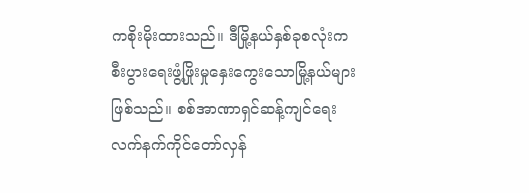ကစိုးမိုးထားသည်။ ဒီမြို့နယ်နှစ်ခုစလုံးကစီးပွားရေးဖွံ့ဖြိုးမှုနှေးကွေးသောမြို့နယ်များဖြစ်သည်။ စစ်အာဏာရှင်ဆန့်ကျင်ရေးလက်နက်ကိုင်တော်လှန်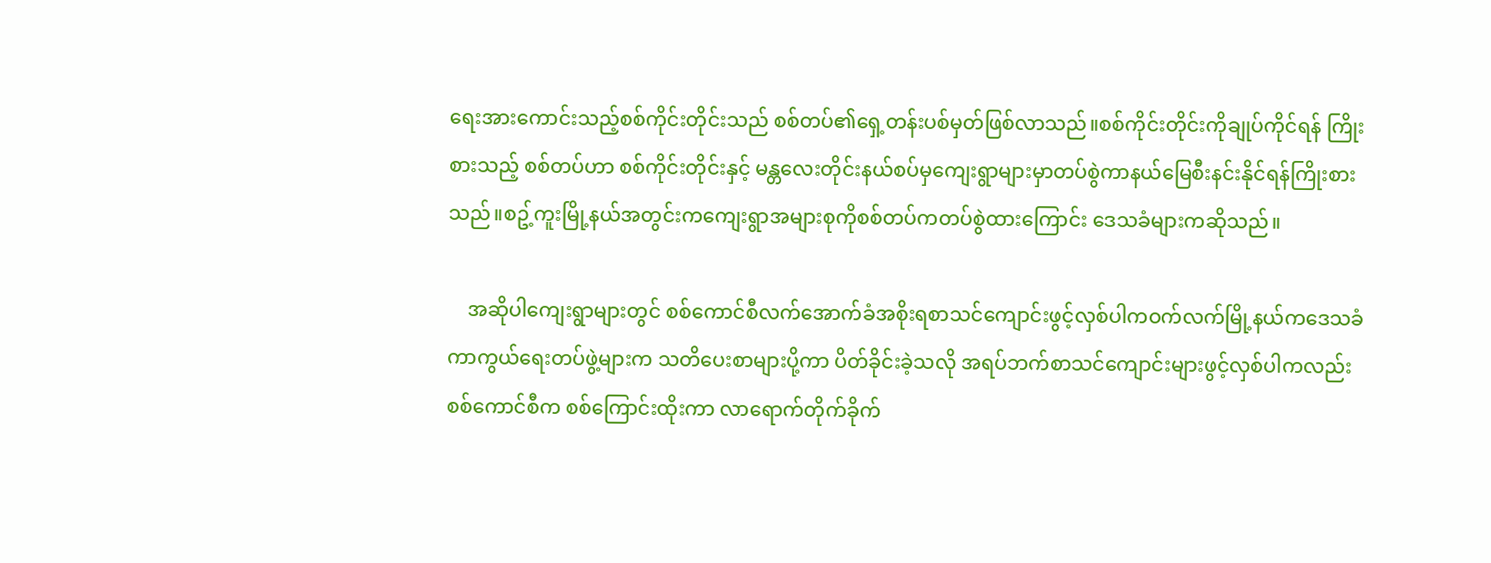ရေးအားကောင်းသည့်စစ်ကိုင်းတိုင်းသည် စစ်တပ်၏ရှေ့တန်းပစ်မှတ်ဖြစ်လာသည်။စစ်ကိုင်းတိုင်းကိုချုပ်ကိုင်ရန် ကြိုးစားသည့် စစ်တပ်ဟာ စစ်ကိုင်းတိုင်းနှင့် မန္တလေးတိုင်းနယ်စပ်မှကျေးရွာများမှာတပ်စွဲကာနယ်မြေစီးနင်းနိုင်ရန်ကြိုးစားသည်။စဥ့်ကူးမြို့နယ်အတွင်းကကျေးရွာအများစုကိုစစ်တပ်ကတပ်စွဲထားကြောင်း ဒေသခံများကဆိုသည်။

    အဆိုပါကျေးရွာများတွင် စစ်ကောင်စီလက်အောက်ခံအစိုးရစာသင်ကျောင်းဖွင့်လှစ်ပါကဝက်လက်မြို့နယ်ကဒေသခံကာကွယ်ရေးတပ်ဖွဲ့များက သတိပေးစာများပို့ကာ ပိတ်ခိုင်းခဲ့သလို အရပ်ဘက်စာသင်ကျောင်းများဖွင့်လှစ်ပါကလည်း စစ်ကောင်စီက စစ်ကြောင်းထိုးကာ လာရောက်တိုက်ခိုက်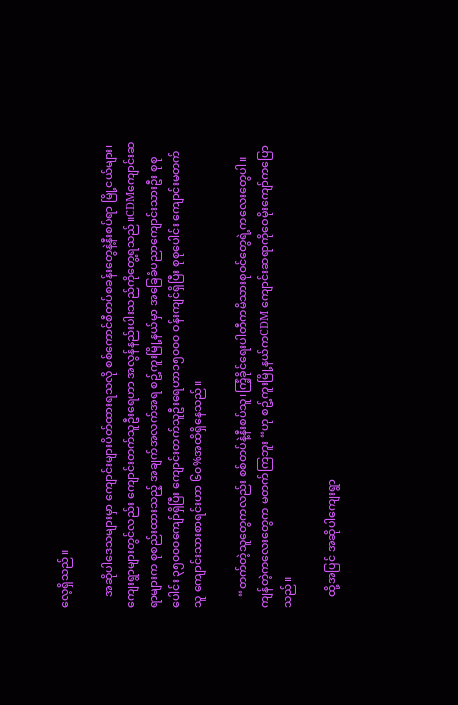လေ့ရှိသည်။

    အဆိုပါဒေသများမှာ ကျောင်းများပိတ်ထားရသလို စစ်ကောင်စီတပ်စခန်းတွေနဲ့နီးစပ်ရာ မြို့ငယ်များ၊ကျေးရွာများတွင်လည်း ကျောင်းတက်သူဦးရေဟာ အလွန်နည်းပါးသည်ကိုတွေ့ရသည်။CDMကျောင်းဆရာများက စုစည်းထားသည့် အချက်အလက်အရ စဥ့်ကူးမြို့နယ်မှာ အခြေခံပညာကျောင်းသားဦး စုစုပေါင်း ၃၅၀၀၀ကျော်ရှိပြီး ကျောင်းတက်သူဦးရေဟာ၁၅၀၀၀ ဝန်းကျင်ရှိပြီး စုစုပေါင်း ကျောင်းမတက်သူ ကျောင်းသားစာရင်းဟာ ၆၀%အထိရှိနေသည်။

    “တက်တဲ့သူတွေကလည်း စစ်တပ်နဲ့နီးစပ်သူ၊ကြံ့ခိုင်ရေးပါတီကမိသားစုဝင်တွေရဲ့ကလေးတွေပါ။ကျန်တဲ့ကလေးတွေက မတက်ကြဘူး “ဟု စဥ့်ကူးမြို့နယ်ကCDM ကျောင်းဆရာကိုဝေမိုးကျော်ကပြောသည်။

    ထို့အပြင် အဆိုပါကျေးရွာ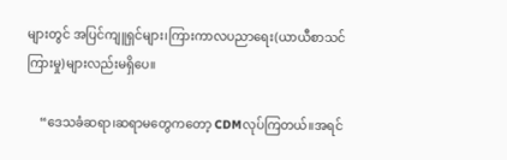များတွင် အပြင်ကျူရှင်များ၊ကြားကာလပညာရေး(ယာယီစာသင်ကြားမှု)များလည်းမရှိပေ။

    “ဒေသခံဆရာ၊ဆရာမတွေကတော့ CDMလုပ်ကြတယ်။အရင်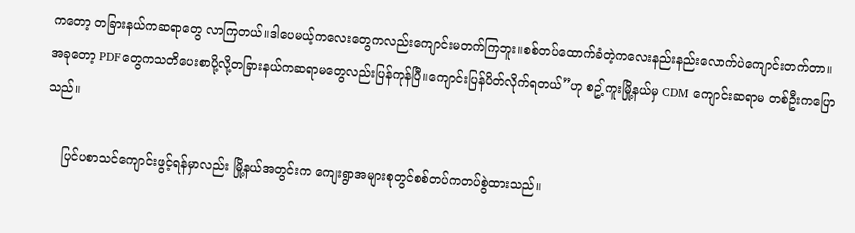ကတော့ တခြားနယ်ကဆရာတွေ လာကြတယ်။ဒါပေမယ့်ကလေးတွေကလည်းကျောင်းမတက်ကြဘူး။စစ်တပ်ထောက်ခံတဲ့ကလေးနည်းနည်းလောက်ပဲကျောင်းတက်တာ။အခုတော့ PDFတွေကသတိပေးစာပို့လို့တခြားနယ်ကဆရာမတွေလည်းပြန်ကုန်ပြီ။ကျောင်းပြန်ပိတ်လိုက်ရတယ်”ဟု စဥ့်ကူးမြို့နယ်မှ CDM ကျောင်းဆရာမ တစ်ဦးကပြောသည်။

    ပြင်ပစာသင်ကျောင်းဖွင့်ရန်မှာလည်း မြို့နယ်အတွင်းက ကျေးရွာအများစုတွင်စစ်တပ်ကတပ်စွဲထားသည်။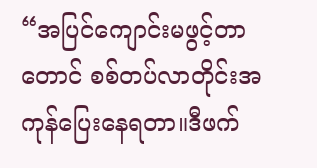“အပြင်ကျောင်းမဖွင့်တာတောင် စစ်တပ်လာတိုင်းအကုန်ပြေးနေရတာ။ဒီဖက်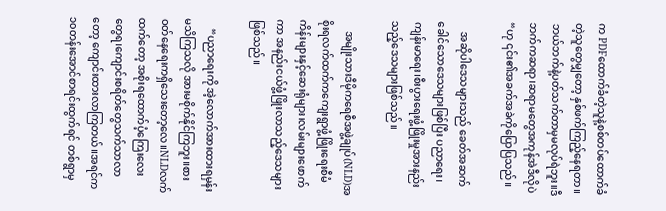က PDFထောက်ခံတဲ့သူနဲ့စစ်တပ်ထောက်ခံတဲ့သူတွေမျှတော့ နှစ်ဖက်ကြည့်နေရတာ။ဘယ်ဘက်နဲ့ပတ်သက်တာမှမလုပ်ရဲဘူး။ဒီဘက်ကဆရာ၊ဆရာမတွေအကုန်အဲဒီလိုပဲ “ဟု ၎င်း၏အခက်အခဲကိုပြောပြသည်။

    အဆိုပါဒေသများသည် ခေတ်အဆက် ခေါင်သောဒေသများဖြစ်ပြီး ပညာရေး၊ကျန်းမာရေး၊စီးပွားရေးဖွံ့ဖြိုးမှုအားနည်းသည့်ဒေသများဖြစ်သည်။

    အမျိုးသားဒီမိုကရေစီအဖွဲ့ချုပ်(NLD)အစိုးရလက်ထက်ကကျေးရွာဖွံ့ဖြိုးရေးစီမံကိန်းများနှင့်ဆေးရုံများ၊လမ်းများဖောက်ကာ အနည်းငယ်ဖွံ့ဖြိုးလာသည့်ဒေသများဖြစ်သည်။

    “ပညာရေးကို အဲ့လောက်အားထားရမှန်းမသိကြသလို အားမစိုက်နိုင်ကြဘူး။စားဝတ်နေရေးကရှိသေးတော့လေ။NLDလက်ထက်တော့ အစိုးရထောက်ပံ့ကြေးလေးတွေရ၊ကျောင်းစရိတ်တွေသက်သာလာတော့ ကျောင်းထားလာကြတယ်။အရင်က ၁၀တန်းအောင်စာရင်းထွက်ရင် တစ်ရွာမှ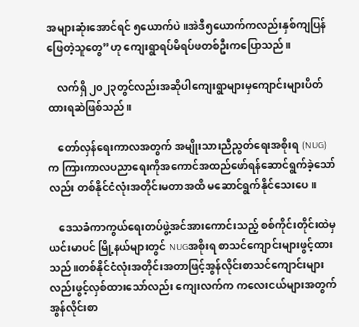အများဆုံးအောင်ရင် ၅ယောက်ပဲ။အဲဒီ၅ယောက်ကလည်းနှစ်ကျပြန်ဖြေတဲ့သူတွေ”ဟု ကျေးရွာရပ်မိရပ်ဖတစ်ဦးကပြောသည်။

    လက်ရှိ ၂၀၂၃တွင်လည်းအဆိုပါကျေးရွာများမှကျောင်းများပိတ်ထားရဆဲဖြစ်သည်။

    တော်လှန်ရေးကာလအတွက် အမျိုးသားညီညွတ်ရေးအစိုးရ (NUG)က ကြားကာလပညာရေးကိုအကောင်အထည်ဖော်ရန်ဆောင်ရွက်ခဲ့သော်လည်း တစ်နိုင်ငံလုံးအတိုင်းမတာအထိ မဆောင်ရွက်နိုင်သေးပေ။

    ဒေသခံကာကွယ်ရေးတပ်ဖွဲ့အင်အားကောင်းသည့် စစ်ကိုင်းတိုင်းထဲမှယင်းမာပင် မြို့နယ်များတွင် NUGအစိုးရ စာသင်ကျောင်းများဖွင့်ထားသည်။တစ်နိုင်ငံလုံးအတိုင်းအတာဖြင့်အွန်လိုင်းစာသင်ကျောင်းများလည်းဖွင့်လှစ်ထားသော်လည်း ကျေးလက်က ကလေးငယ်များအတွက် အွန်လိုင်းစာ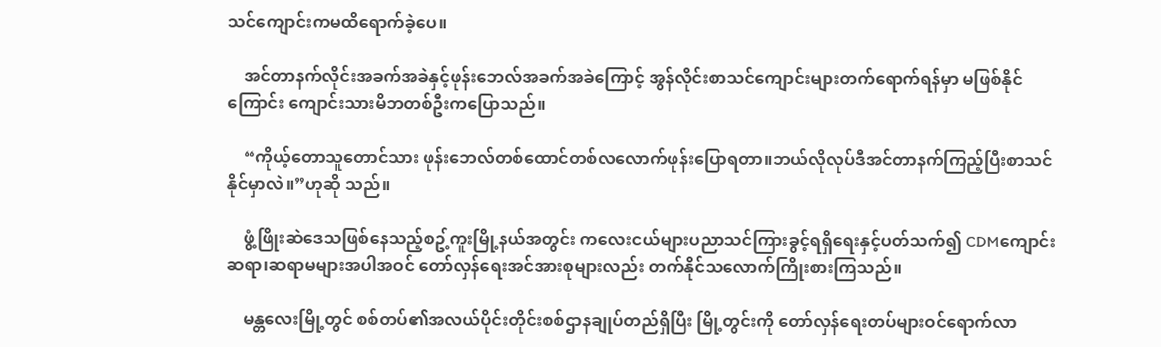သင်ကျောင်းကမထိရောက်ခဲ့ပေ။

    အင်တာနက်လိုင်းအခက်အခဲနှင့်ဖုန်းဘေလ်အခက်အခဲကြောင့် အွန်လိုင်းစာသင်ကျောင်းများတက်ရောက်ရန်မှာ မဖြစ်နိုင်ကြောင်း ကျောင်းသားမိဘတစ်ဦးကပြောသည်။

    “ကိုယ့်တောသူတောင်သား ဖုန်းဘေလ်တစ်ထောင်တစ်လလောက်ဖုန်းပြောရတာ။ဘယ်လိုလုပ်ဒီအင်တာနက်ကြည့်ပြီးစာသင်နိုင်မှာလဲ။”ဟုဆို သည်။

    ဖွံ့ဖြိုးဆဲဒေသဖြစ်နေသည့်စဥ့်ကူးမြို့နယ်အတွင်း ကလေးငယ်များပညာသင်ကြားခွင့်ရရှိရေးနှင့်ပတ်သက်၍ CDMကျောင်းဆရာ၊ဆရာမများအပါအဝင် တော်လှန်ရေးအင်အားစုများလည်း တက်နိုင်သလောက်ကြိုးစားကြသည်။

    မန္တလေးမြို့တွင် စစ်တပ်၏အလယ်ပိုင်းတိုင်းစစ်ဌာနချုပ်တည်ရှိပြီး မြို့တွင်းကို တော်လှန်ရေးတပ်များဝင်ရောက်လာ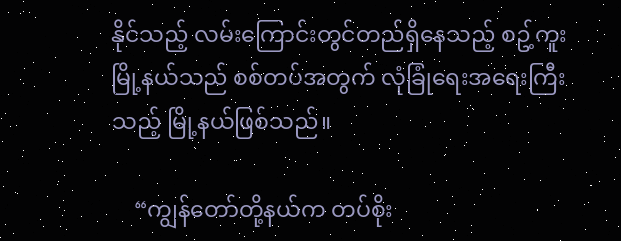နိုင်သည့် လမ်းကြောင်းတွင်တည်ရှိနေသည့် စဥ့်ကူးမြို့နယ်သည် စစ်တပ်အတွက် လုံခြုံရေးအရေးကြီးသည့် မြို့နယ်ဖြစ်သည်။

    “ကျွန်တော်တို့နယ်က တပ်စိုး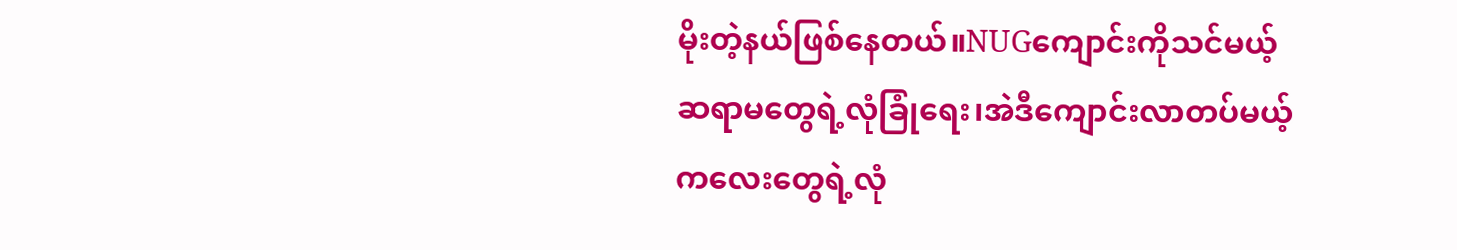မိုးတဲ့နယ်ဖြစ်နေတယ်။NUGကျောင်းကိုသင်မယ့်ဆရာမတွေရဲ့လုံခြုံရေး၊အဲဒီကျောင်းလာတပ်မယ့်ကလေးတွေရဲ့လုံ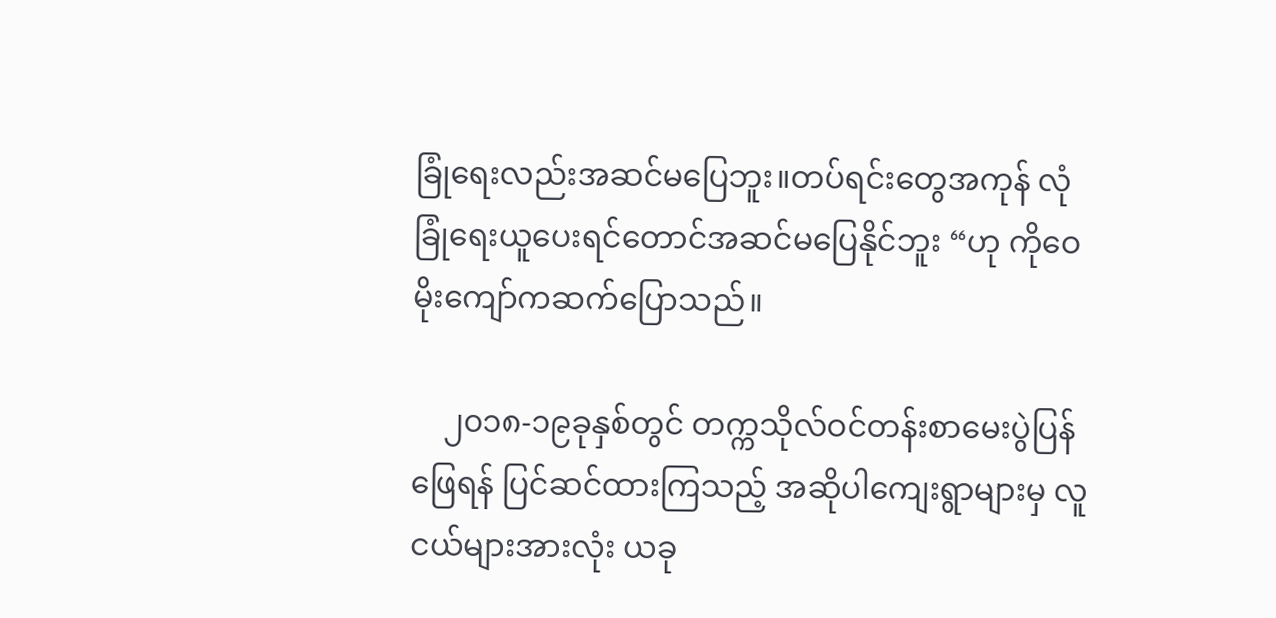ခြုံရေးလည်းအဆင်မပြေဘူး။တပ်ရင်းတွေအကုန် လုံခြုံရေးယူပေးရင်တောင်အဆင်မပြေနိုင်ဘူး “ဟု ကိုဝေမိုးကျော်ကဆက်ပြောသည်။

    ၂၀၁၈-၁၉ခုနှစ်တွင် တက္ကသိုလ်ဝင်တန်းစာမေးပွဲပြန်ဖြေရန် ပြင်ဆင်ထားကြသည့် အဆိုပါကျေးရွာများမှ လူငယ်များအားလုံး ယခု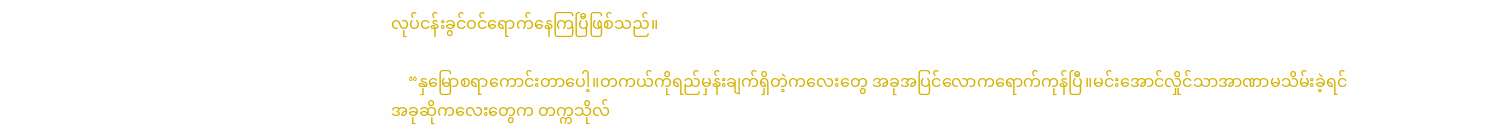လုပ်ငန်းခွင်ဝင်ရောက်နေကြပြီဖြစ်သည်။

    “နှမြောစရာကောင်းတာပေါ့။တကယ်ကိုရည်မှန်းချက်ရှိတဲ့ကလေးတွေ အခုအပြင်လောကရောက်ကုန်ပြီ။မင်းအောင်လှိုင်သာအာဏာမသိမ်းခဲ့ရင် အခုဆိုကလေးတွေက တက္ကသိုလ်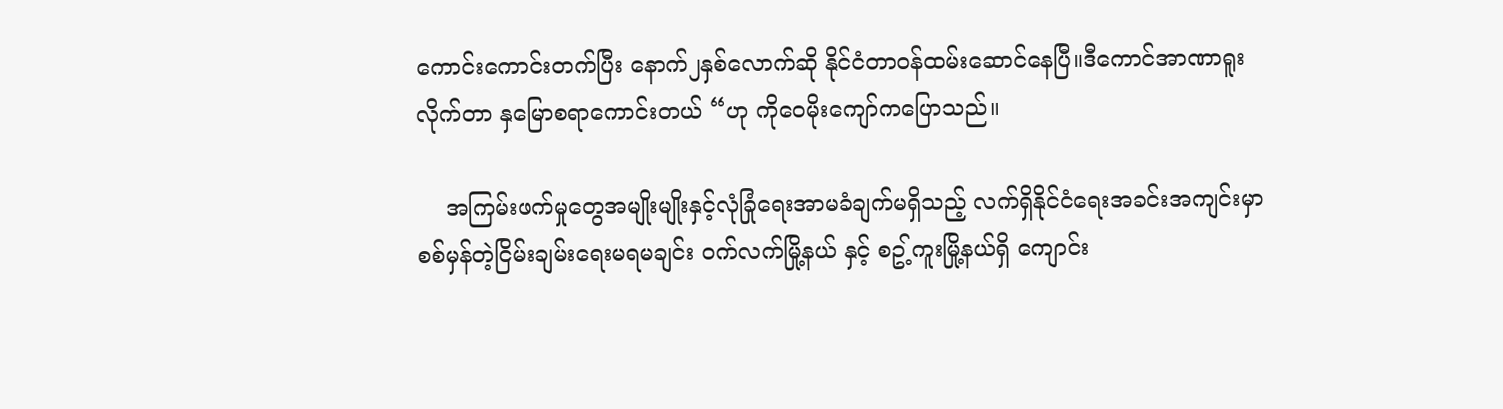ကောင်းကောင်းတက်ပြီး နောက်၂နှစ်လောက်ဆို နိုင်ငံတာဝန်ထမ်းဆောင်နေပြီ။ဒီကောင်အာဏာရူးလိုက်တာ နှမြောစရာကောင်းတယ် “ဟု ကိုဝေမိုးကျော်ကပြောသည်။

    အကြမ်းဖက်မှုတွေအမျိုးမျိုးနှင့်လုံခြုံရေးအာမခံချက်မရှိသည့် လက်ရှိနိုင်ငံရေးအခင်းအကျင်းမှာ စစ်မှန်တဲ့ငြိမ်းချမ်းရေးမရမချင်း ဝက်လက်မြို့နယ် နှင့် စဥ့်ကူးမြို့နယ်ရှိ ကျောင်း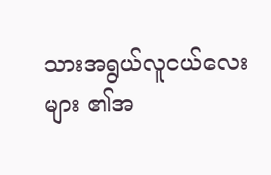သားအရွယ်လူငယ်လေးများ ၏အ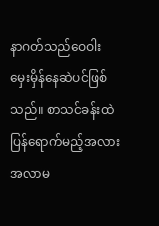နာဂတ်သည်ဝေဝါးမှေးမှိန်နေဆဲပင်ဖြစ်သည်။ စာသင်ခန်းထဲပြန်ရောက်မည့်အလားအလာမ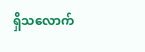ရှိသလောက်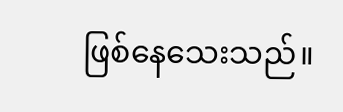ဖြစ်နေသေးသည်။